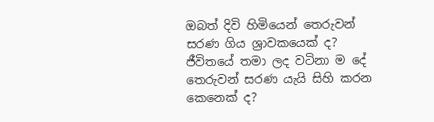ඔබත් දිවි හිමියෙන් තෙරුවන් සරණ ගිය ශ්‍රාවකයෙක් ද? ජීවිතයේ තමා ලද වටිනා ම දේ තෙරුවන් සරණ යැයි සිහි කරන කෙනෙක් ද?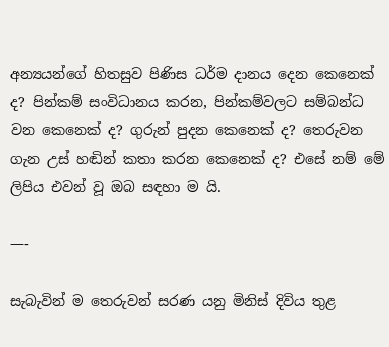අන්‍යයන්ගේ හිතසුව පිණිස ධර්ම දානය දෙන කෙනෙක් ද? පින්කම් සංවිධානය කරන, පින්කම්වලට සම්බන්ධ වන කෙනෙක් ද? ගුරුන් පුදන කෙනෙක් ද? තෙරුවන ගැන උස් හඬින් කතා කරන කෙනෙක් ද? එසේ නම් මේ ලිපිය එවන් වූ ඔබ සඳහා ම යි.

—-

සැබැවින් ම තෙරුවන් සරණ යනු මිනිස් දිවිය තුළ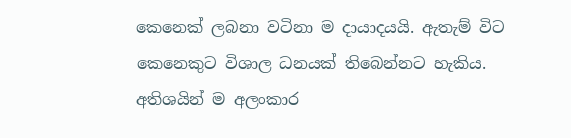කෙනෙක් ලබනා වටිනා ම දායාදයයි. ඇතැම් විට කෙනෙකුට විශාල ධනයක් තිබෙන්නට හැකිය. අතිශයින් ම අලංකාර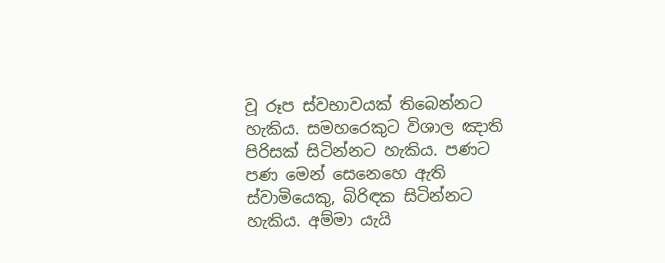වූ රූප ස්වභාවයක් තිබෙන්නට හැකිය. සමහරෙකුට විශාල ඤාති පිරිසක් සිටින්නට හැකිය. පණට පණ මෙන් සෙනෙහෙ ඇති ස්වාමියෙකු, බිරිඳක සිටින්නට හැකිය. අම්මා යැයි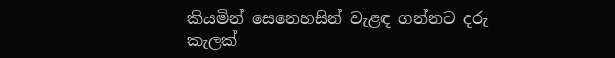කියමින් සෙනෙහසින් වැළඳ ගන්නට දරු කැලක්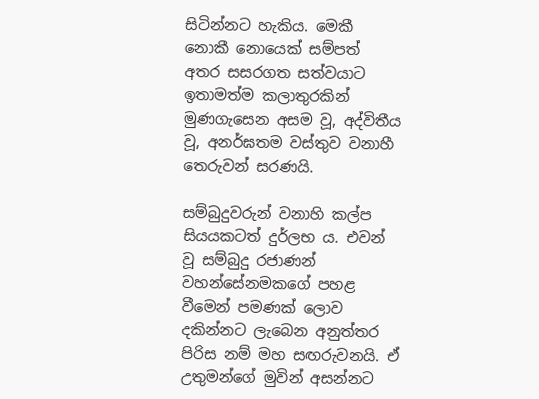සිටින්නට හැකිය. මෙකී නොකී නොයෙක් සම්පත් අතර සසරගත සත්වයාට ඉතාමත්ම කලාතුරකින් මුණගැසෙන අසම වූ, අද්විතීය වූ, අනර්ඝතම වස්තුව වනාහී තෙරුවන් සරණයි.

සම්බුදුවරුන් වනාහි කල්ප සියයකටත් දුර්ලභ ය. එවන් වූ සම්බුදු රජාණන් වහන්සේනමකගේ පහළ වීමෙන් පමණක් ලොව දකින්නට ලැබෙන අනුත්තර පිරිස නම් මහ සඟරුවනයි. ඒ උතුමන්ගේ මුවින් අසන්නට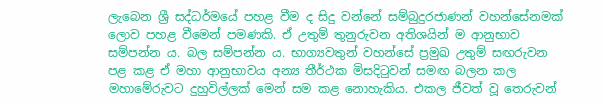ලැබෙන ශ්‍රී සද්ධර්මයේ පහළ වීම ද සිදු වන්නේ සම්බුදුරජාණන් වහන්සේනමක් ලොව පහළ වීමෙන් පමණකි. ඒ උතුම් තුනුරුවන අතිශයින් ම ආනුභාව සම්පන්න ය. බල සම්පන්න ය. භාග්‍යවතුන් වහන්සේ ප්‍රමුඛ උතුම් සඟරුවන පළ කළ ඒ මහා ආනුභාවය අන්‍ය තීර්ථක මිසදිටුවන් සමඟ බලන කල මහාමේරුවට දුහුවිල්ලක් මෙන් සම කළ නොහැකිය. එකල ජීවත් වූ තෙරුවන්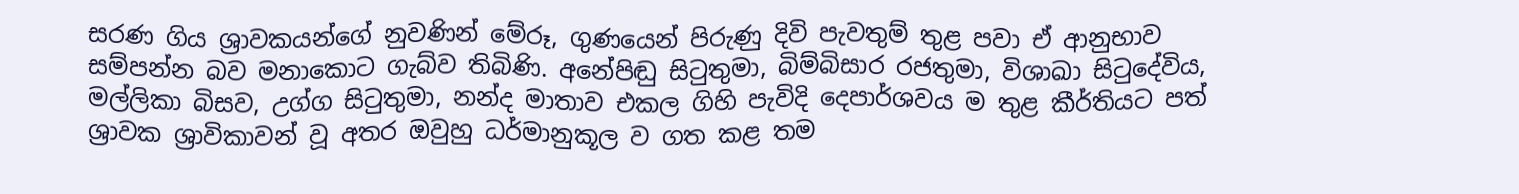සරණ ගිය ශ්‍රාවකයන්ගේ නුවණින් මේරූ, ගුණයෙන් පිරුණු දිවි පැවතුම් තුළ පවා ඒ ආනුභාව සම්පන්න බව මනාකොට ගැබ්ව තිබිණි. අනේපිඬු සිටුතුමා, බිම්බිසාර රජතුමා, විශාඛා සිටුදේවිය, මල්ලිකා බිසව, උග්ග සිටුතුමා, නන්ද මාතාව එකල ගිහි පැවිදි දෙපාර්ශවය ම තුළ කීර්තියට පත් ශ්‍රාවක ශ්‍රාවිකාවන් වූ අතර ඔවුහු ධර්මානුකූල ව ගත කළ තම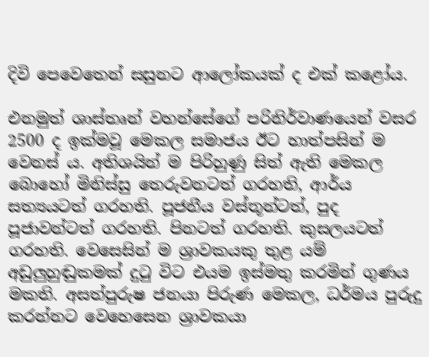දිවි පෙවෙතෙන් සසුනට ආලෝකයක් ද එක් කළෝය.

එනමුත් ශාස්තෘන් වහන්සේගේ පරිනිර්වාණයෙන් වසර 2500 ද ඉක්මවූ මෙකල සමාජය ඊට හාත්පසින් ම වෙනස් ය. අතිශයින් ම පිරිහුණු සිත් ඇති මෙකල බොහෝ මිනිස්සු තෙරුවනටත් ගරහති, ආර්ය සත්‍යයටත් ගරහති. පූජනීය වස්තූන්ටත්, පුද පූජාවන්ටත් ගරහති. පිනටත් ගරහති. කුසලයටත් ගරහති. වෙසෙසින් ම ශ්‍රාවකයකු තුළ යම් අඩුලුහුඬුකමක් දුටු විට එයම ඉස්මතු කරමින් ගුණය මකති. අසත්පුරුෂ ජනයා පිරුණ මෙකල, ධර්මය පුරුදු කරන්නට වෙහෙසෙන ශ්‍රාවකයා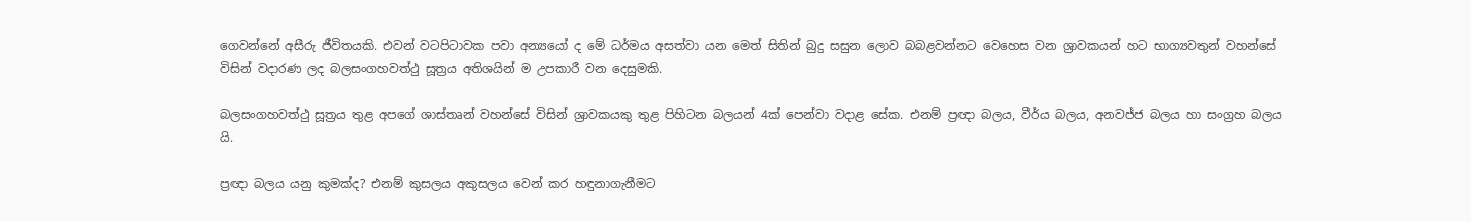ගෙවන්නේ අසීරු ජීවිතයකි. එවන් වටපිටාවක පවා අන්‍යයෝ ද මේ ධර්මය අසත්වා යන මෙත් සිතින් බුදු සසුන ලොව බබළවන්නට වෙහෙස වන ශ්‍රාවකයන් හට භාග්‍යවතුන් වහන්සේ විසින් වදාරණ ලද බලසංගහවත්ථු සූත්‍රය අතිශයින් ම උපකාරී වන දෙසුමකි.

බලසංගහවත්ථු සූත්‍රය තුළ අපගේ ශාස්තෘන් වහන්සේ විසින් ශ්‍රාවකයකු තුළ පිහිටන බලයන් 4ක් පෙන්වා වදාළ සේක. එනම් ප්‍රඥා බලය, වීර්ය බලය, අනවජ්ජ බලය හා සංග්‍රහ බලය යි.

ප්‍රඥා බලය යනු කුමක්ද? එනම් කුසලය අකුසලය වෙන් කර හඳුනාගැනීමට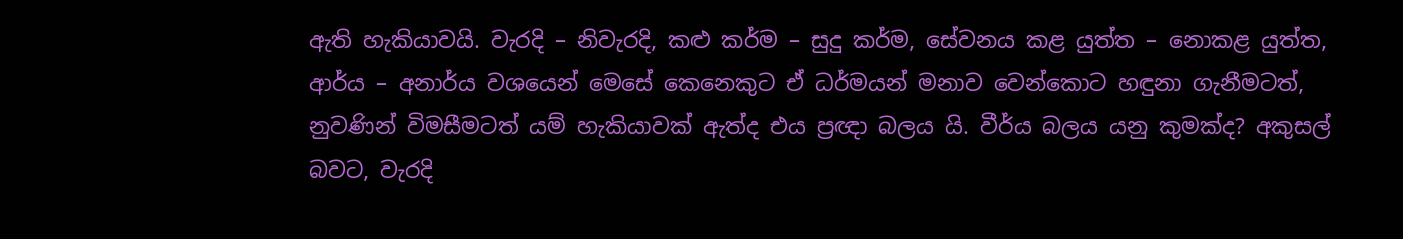ඇති හැකියාවයි. වැරදි – නිවැරදි, කළු කර්ම – සුදු කර්ම, සේවනය කළ යුත්ත – නොකළ යුත්ත, ආර්ය – අනාර්ය වශයෙන් මෙසේ කෙනෙකුට ඒ ධර්මයන් මනාව වෙන්කොට හඳුනා ගැනීමටත්, නුවණින් විමසීමටත් යම් හැකියාවක් ඇත්ද එය ප්‍රඥා බලය යි. වීර්ය බලය යනු කුමක්ද? අකුසල් බවට, වැරදි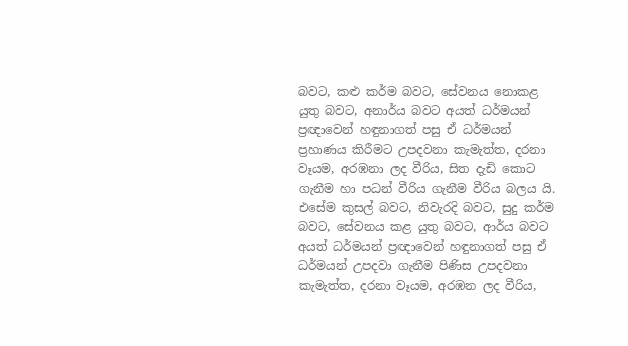බවට, කළු කර්ම බවට, සේවනය නොකළ යුතු බවට, අනාර්ය බවට අයත් ධර්මයන් ප්‍රඥාවෙන් හඳුනාගත් පසු ඒ ධර්මයන් ප්‍රහාණය කිරීමට උපදවනා කැමැත්ත, දරනා වෑයම, අරඹනා ලද වීරිය, සිත දැඩි කොට ගැනීම හා පධන් වීරිය ගැනීම වීරිය බලය යි. එසේම කුසල් බවට, නිවැරදි බවට, සුදු කර්ම බවට, සේවනය කළ යුතු බවට, ආර්ය බවට අයත් ධර්මයන් ප්‍රඥාවෙන් හඳුනාගත් පසු ඒ ධර්මයන් උපදවා ගැනීම පිණිස උපදවනා කැමැත්ත, දරනා වෑයම, අරඹන ලද වීරිය,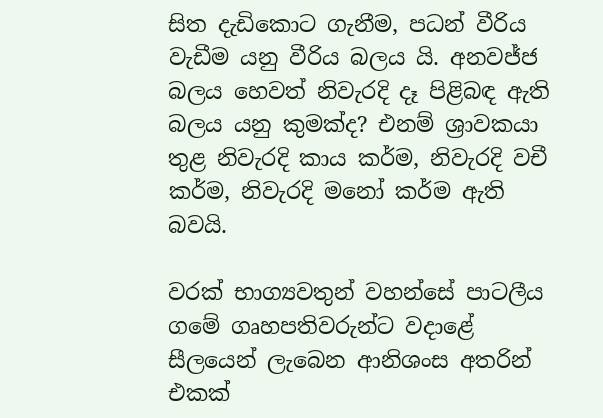සිත දැඩිකොට ගැනීම, පධන් වීරිය වැඩීම යනු වීරිය බලය යි. අනවජ්ජ බලය හෙවත් නිවැරදි දෑ පිළිබඳ ඇති බලය යනු කුමක්ද? එනම් ශ්‍රාවකයා තුළ නිවැරදි කාය කර්ම, නිවැරදි වචී කර්ම, නිවැරදි මනෝ කර්ම ඇති බවයි.

වරක් භාග්‍යවතුන් වහන්සේ පාටලීය ගමේ ගෘහපතිවරුන්ට වදාළේ සීලයෙන් ලැබෙන ආනිශංස අතරින් එකක්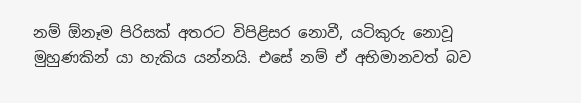නම් ඕනෑම පිරිසක් අතරට විපිළිසර නොවී, යටිකුරු නොවූ මුහුණකින් යා හැකිය යන්නයි. එසේ නම් ඒ අභිමානවත් බව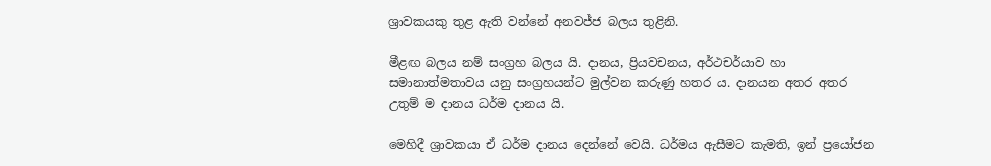ශ්‍රාවකයකු තුළ ඇති වන්නේ අනවජ්ජ බලය තුළිනි.

මීළඟ බලය නම් සංග්‍රහ බලය යි. දානය, ප්‍රියවචනය, අර්ථචර්යාව හා සමානාත්මතාවය යනු සංග්‍රහයන්ට මුල්වන කරුණු හතර ය. දානයන අතර අතර උතුම් ම දානය ධර්ම දානය යි.

මෙහිදී ශ්‍රාවකයා ඒ ධර්ම දානය දෙන්නේ වෙයි. ධර්මය ඇසීමට කැමති, ඉන් ප්‍රයෝජන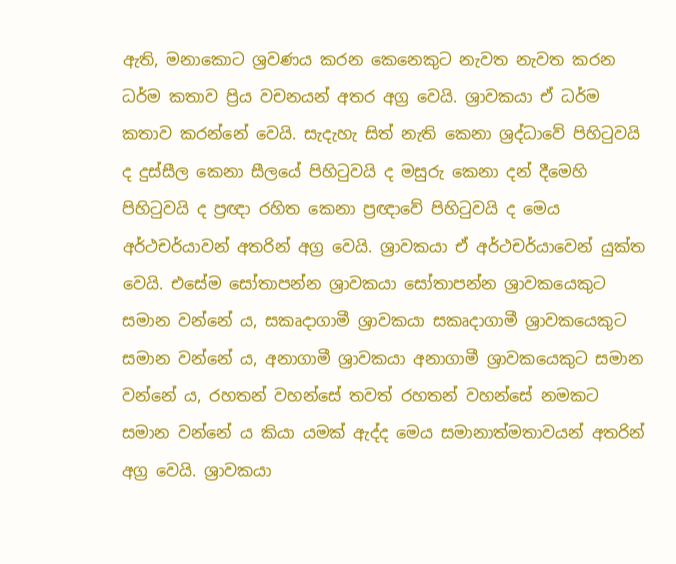ඇති, මනාකොට ශ්‍රවණය කරන කෙනෙකුට නැවත නැවත කරන ධර්ම කතාව ප්‍රිය වචනයන් අතර අග්‍ර වෙයි. ශ්‍රාවකයා ඒ ධර්ම කතාව කරන්නේ වෙයි. සැදැහැ සිත් නැති කෙනා ශ්‍රද්ධාවේ පිහිටුවයි ද දුස්සීල කෙනා සීලයේ පිහිටුවයි ද මසුරු කෙනා දන් දීමෙහි පිහිටුවයි ද ප්‍රඥා රහිත කෙනා ප්‍රඥාවේ පිහිටුවයි ද මෙය අර්ථචර්යාවන් අතරින් අග්‍ර වෙයි. ශ්‍රාවකයා ඒ අර්ථචර්යාවෙන් යුක්ත වෙයි. එසේම සෝතාපන්න ශ්‍රාවකයා සෝතාපන්න ශ්‍රාවකයෙකුට සමාන වන්නේ ය, සකෘදාගාමී ශ්‍රාවකයා සකෘදාගාමී ශ්‍රාවකයෙකුට සමාන වන්නේ ය, අනාගාමී ශ්‍රාවකයා අනාගාමී ශ්‍රාවකයෙකුට සමාන වන්නේ ය, රහතන් වහන්සේ තවත් රහතන් වහන්සේ නමකට සමාන වන්නේ ය කියා යමක් ඇද්ද මෙය සමානාත්මතාවයන් අතරින් අග්‍ර වෙයි. ශ්‍රාවකයා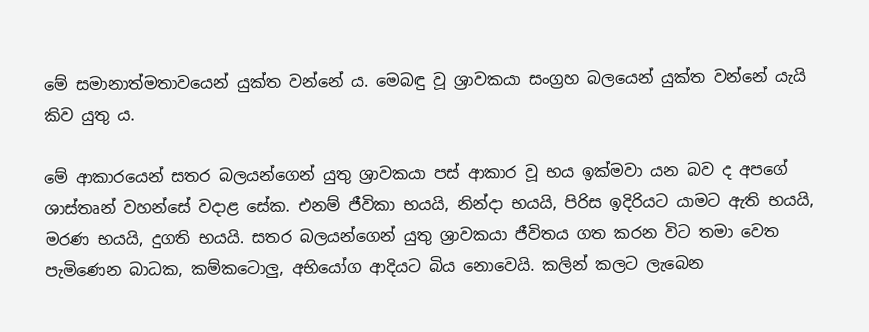මේ සමානාත්මතාවයෙන් යුක්ත වන්නේ ය. මෙබඳු වූ ශ්‍රාවකයා සංග්‍රහ බලයෙන් යුක්ත වන්නේ යැයි කිව යුතු ය.

මේ ආකාරයෙන් සතර බලයන්ගෙන් යුතු ශ්‍රාවකයා පස් ආකාර වූ භය ඉක්මවා යන බව ද අපගේ ශාස්තෘන් වහන්සේ වදාළ සේක. එනම් ජීවිකා භයයි, නින්දා භයයි, පිරිස ඉදිරියට යාමට ඇති භයයි, මරණ භයයි, දුගති භයයි. සතර බලයන්ගෙන් යුතු ශ්‍රාවකයා ජීවිතය ගත කරන විට තමා වෙත පැමිණෙන බාධක, කම්කටොලු, අභියෝග ආදියට බිය නොවෙයි. කලින් කලට ලැබෙන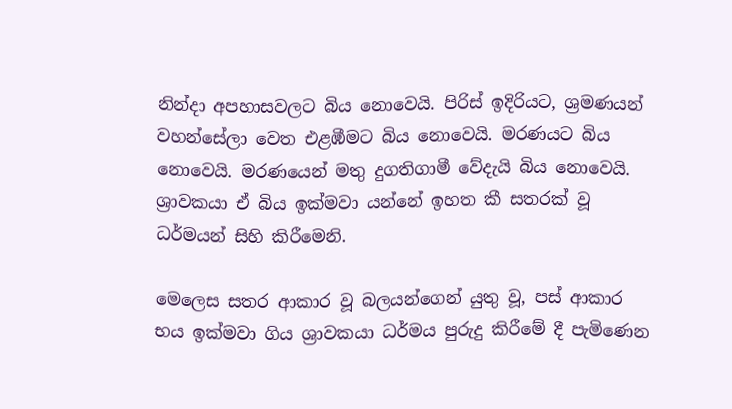නින්දා අපහාසවලට බිය නොවෙයි. පිරිස් ඉදිරියට, ශ්‍රමණයන් වහන්සේලා වෙත එළඹීමට බිය නොවෙයි. මරණයට බිය නොවෙයි. මරණයෙන් මතු දුගතිගාමී වේදැයි බිය නොවෙයි. ශ්‍රාවකයා ඒ බිය ඉක්මවා යන්නේ ඉහත කී සතරක් වූ ධර්මයන් සිහි කිරීමෙනි.

මෙලෙස සතර ආකාර වූ බලයන්ගෙන් යුතු වූ, පස් ආකාර භය ඉක්මවා ගිය ශ්‍රාවකයා ධර්මය පුරුදු කිරීමේ දී පැමිණෙන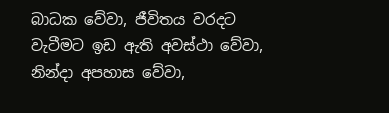බාධක වේවා, ජීවිතය වරදට වැටීමට ඉඩ ඇති අවස්ථා වේවා, නින්දා අපහාස වේවා,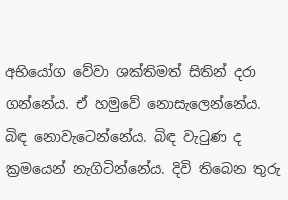අභියෝග වේවා ශක්තිමත් සිතින් දරා ගන්නේය. ඒ හමුවේ නොසැලෙන්නේය. බිඳ නොවැටෙන්නේය. බිඳ වැටුණ ද ක්‍රමයෙන් නැගිටින්නේය. දිවි තිබෙන තුරු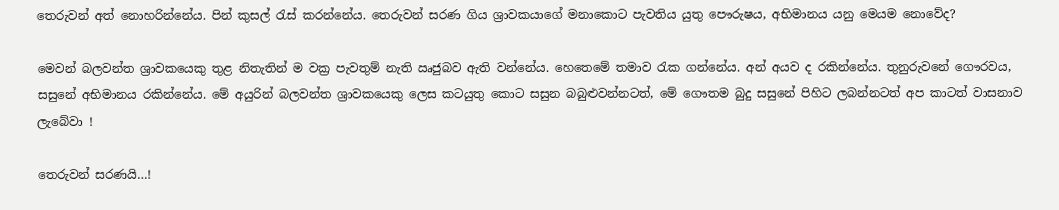තෙරුවන් අත් නොහරින්නේය. පින් කුසල් රැස් කරන්නේය. තෙරුවන් සරණ ගිය ශ්‍රාවකයාගේ මනාකොට පැවතිය යුතු පෞරුෂය, අභිමානය යනු මෙයම නොවේද?

මෙවන් බලවන්ත ශ්‍රාවකයෙකු තුළ නිතැතින් ම වක්‍ර පැවතුම් නැති ඍජුබව ඇති වන්නේය. හෙතෙමේ තමාව රැක ගන්නේය. අන් අයව ද රකින්නේය. තුනුරුවනේ ගෞරවය, සසුනේ අභිමානය රකින්නේය. මේ අයුරින් බලවන්ත ශ්‍රාවකයෙකු ලෙස කටයුතු කොට සසුන බබුළුවන්නටත්, මේ ගෞතම බුදු සසුනේ පිහිට ලබන්නටත් අප කාටත් වාසනාව ලැබේවා !

තෙරුවන් සරණයි…!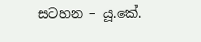සටහන – යූ.කේ.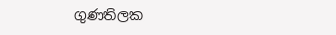ගුණතිලක